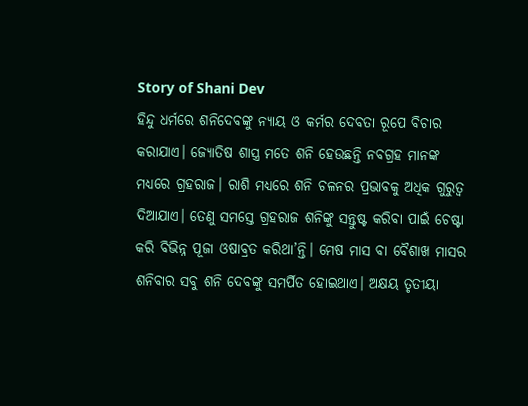Story of Shani Dev
ହିନ୍ଦୁ ଧର୍ମରେ ଶନିଦେବଙ୍କୁ ନ୍ୟାୟ ଓ କର୍ମର ଦେବତା ରୂପେ ବିଚାର କରାଯାଏ। ଜ୍ୟୋତିଷ ଶାସ୍ତ୍ର ମତେ ଶନି ହେଉଛନ୍ତି ନବଗ୍ରହ ମାନଙ୍କ ମଧ୍ୟରେ ଗ୍ରହରାଜ। ରାଶି ମଧ୍ୟରେ ଶନି ଚଳନର ପ୍ରଭାବକୁ ଅଧିକ ଗୁରୁତ୍ଵ ଦିଆଯାଏ। ତେଣୁ ସମସ୍ତେ ଗ୍ରହରାଜ ଶନିଙ୍କୁ ସନ୍ତୁଷ୍ଟ କରିବା ପାଇଁ ଚେଷ୍ଟା କରି ବିଭିନ୍ନ ପୂଜା ଓଷାବ୍ରତ କରିଥା’ନ୍ତି। ମେଷ ମାସ ବା ବୈଶାଖ ମାସର ଶନିବାର ସବୁ ଶନି ଦେବଙ୍କୁ ସମର୍ପିତ ହୋଇଥାଏ। ଅକ୍ଷୟ ତୃତୀୟା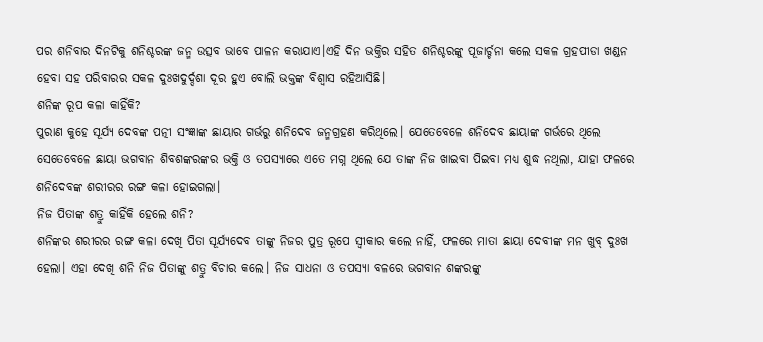ପର ଶନିବାର ଦିନଟିକୁ ଶନିଶ୍ଚରଙ୍କ ଜନ୍ମ ଉତ୍ସବ ଭାବେ ପାଳନ କରାଯାଏ।ଏହି ଦିନ ଭକ୍ତିର ସହିତ ଶନିଶ୍ଚରଙ୍କୁ ପୂଜାର୍ଚ୍ଚନା କଲେ ସକଳ ଗ୍ରହପୀଡା ଖଣ୍ଡନ ହେବା ସହ ପରିବାରର ସକଳ ଦୁଃଖଦୁର୍ଦ୍ଦଶା ଦୂର ହୁଏ ବୋଲି ଭକ୍ତଙ୍କ ବିଶ୍ବାସ ରହିଆସିଛି।
ଶନିଙ୍କ ରୂପ କଳା କାହିଁକି?
ପୁରାଣ କୁହେ ସୂର୍ଯ୍ୟ ଦେବଙ୍କ ପତ୍ନୀ ସଂଜ୍ଞାଙ୍କ ଛାୟାର ଗର୍ଭରୁ ଶନିଦେବ ଜନ୍ମଗ୍ରହଣ କରିଥିଲେ। ଯେତେବେଳେ ଶନିଦେବ ଛାୟାଙ୍କ ଗର୍ଭରେ ଥିଲେ ସେତେବେଳେ ଛାୟା ଭଗବାନ ଶିବଶଙ୍କରଙ୍କର ଭକ୍ତି ଓ ତପସ୍ୟାରେ ଏତେ ମଗ୍ନ ଥିଲେ ଯେ ତାଙ୍କ ନିଜ ଖାଇବା ପିଇବା ମଧ୍ୟ ଶୁଦ୍ଧ ନଥିଲା, ଯାହା ଫଳରେ ଶନିଦେବଙ୍କ ଶରୀରର ରଙ୍ଗ କଳା ହୋଇଗଲା।
ନିଜ ପିତାଙ୍କ ଶତ୍ରୁ କାହିଁକି ହେଲେ ଶନି?
ଶନିଙ୍କର ଶରୀରର ରଙ୍ଗ କଳା ଦେଖି ପିତା ସୂର୍ଯ୍ୟଦେବ ତାଙ୍କୁ ନିଜର ପୁତ୍ର ରୂପେ ସ୍ବୀକାର କଲେ ନାହିଁ, ଫଳରେ ମାତା ଛାୟା ଦେବୀଙ୍କ ମନ ଖୁବ୍ ଦୁଃଖ ହେଲା। ଏହା ଦେଖି ଶନି ନିଜ ପିତାଙ୍କୁ ଶତ୍ରୁ ବିଚାର କଲେ। ନିଜ ସାଧନା ଓ ତପସ୍ୟା ବଳରେ ଭଗବାନ ଶଙ୍କରଙ୍କୁ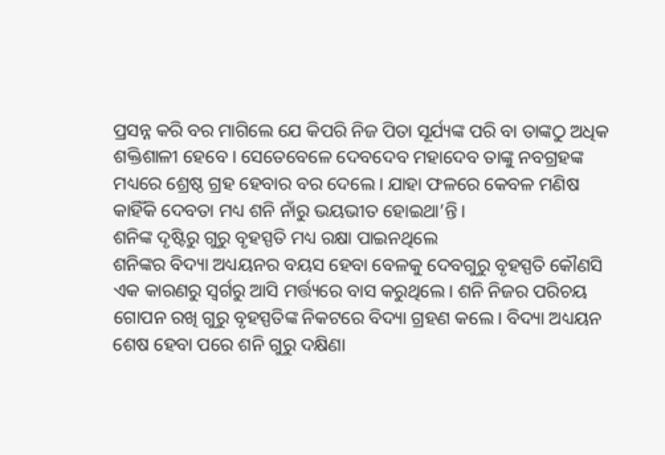ପ୍ରସନ୍ନ କରି ବର ମାଗିଲେ ଯେ କିପରି ନିଜ ପିତା ସୂର୍ଯ୍ୟଙ୍କ ପରି ବା ତାଙ୍କଠୁ ଅଧିକ ଶକ୍ତିଶାଳୀ ହେବେ। ସେତେବେଳେ ଦେବଦେବ ମହାଦେବ ତାଙ୍କୁ ନବଗ୍ରହଙ୍କ ମଧ୍ୟରେ ଶ୍ରେଷ୍ଠ ଗ୍ରହ ହେବାର ବର ଦେଲେ। ଯାହା ଫଳରେ କେବଳ ମଣିଷ କାହିଁକି ଦେବତା ମଧ୍ୟ ଶନି ନାଁରୁ ଭୟଭୀତ ହୋଇଥା’ନ୍ତି।
ଶନିଙ୍କ ଦୃଷ୍ଟିରୁ ଗୁରୁ ବୃହସ୍ପତି ମଧ୍ୟ ରକ୍ଷା ପାଇନଥିଲେ
ଶନିଙ୍କର ବିଦ୍ୟା ଅଧ୍ୟୟନର ବୟସ ହେବା ବେଳକୁ ଦେବଗୁରୁ ବୃହସ୍ପତି କୌଣସି ଏକ କାରଣରୁ ସ୍ଵର୍ଗରୁ ଆସି ମର୍ତ୍ତ୍ୟରେ ବାସ କରୁଥିଲେ। ଶନି ନିଜର ପରିଚୟ ଗୋପନ ରଖି ଗୁରୁ ବୃହସ୍ପତିଙ୍କ ନିକଟରେ ବିଦ୍ୟା ଗ୍ରହଣ କଲେ। ବିଦ୍ୟା ଅଧ୍ୟୟନ ଶେଷ ହେବା ପରେ ଶନି ଗୁରୁ ଦକ୍ଷିଣା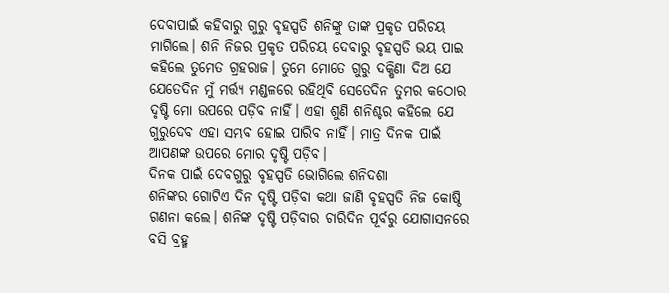ଦେବାପାଇଁ କହିବାରୁ ଗୁରୁ ବୃହସ୍ପତି ଶନିଙ୍କୁ ତାଙ୍କ ପ୍ରକୃତ ପରିଚୟ ମାଗିଲେ। ଶନି ନିଜର ପ୍ରକୃତ ପରିଚୟ ଦେବାରୁ ବୃହସ୍ପତି ଭୟ ପାଇ କହିଲେ ତୁମେତ ଗ୍ରହରାଜ। ତୁମେ ମୋତେ ଗୁରୁ ଦକ୍ଷିଣା ଦିଅ ଯେ ଯେତେଦିନ ମୁଁ ମର୍ତ୍ତ୍ୟ ମଣ୍ଡଳରେ ରହିଥିବି ସେତେଦିନ ତୁମର କଠୋର ଦୃଷ୍ଟି ମୋ ଉପରେ ପଡ଼ିବ ନାହିଁ। ଏହା ଶୁଣି ଶନିଶ୍ଚର କହିଲେ ଯେ ଗୁରୁଦେବ ଏହା ସମ୍ଭବ ହୋଇ ପାରିବ ନାହିଁ। ମାତ୍ର ଦିନକ ପାଇଁ ଆପଣଙ୍କ ଉପରେ ମୋର ଦୃଷ୍ଟି ପଡ଼ିବ।
ଦିନକ ପାଇଁ ଦେବଗୁରୁ ବୃହସ୍ପତି ଭୋଗିଲେ ଶନିଦଶା
ଶନିଙ୍କର ଗୋଟିଏ ଦିନ ଦୃଷ୍ଟି ପଡ଼ିବା କଥା ଜାଣି ବୃହସ୍ପତି ନିଜ କୋଷ୍ଠି ଗଣନା କଲେ। ଶନିଙ୍କ ଦୃଷ୍ଟି ପଡ଼ିବାର ଚାରିଦିନ ପୂର୍ବରୁ ଯୋଗାସନରେ ବସି ବ୍ରହ୍ମ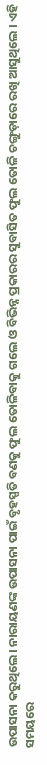ଉପାସନା କରୁଥିଲେ। ନାରାୟଣଙ୍କ ଉପାସନା ପାଇଁ ବୃହସ୍ପତି ବଣକୁ ଫୁଲ ତୋଳିବାକୁ ଗଲେ ଓ ବିଭିନ୍ନ ପ୍ରକାରର ସୁବାସିତ ଫୁଲ ତୋଳି ଚଙ୍ଗୁଡ଼ାରେ ରଖି ଆସୁଥିଲେ । ଏହି ସମୟରେ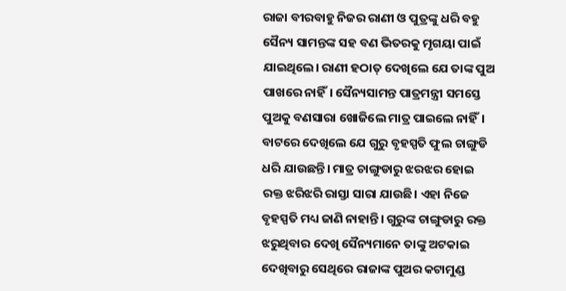ରାଜା ବୀରବାହୁ ନିଜର ରାଣୀ ଓ ପୁତ୍ରଙ୍କୁ ଧରି ବହୁ ସୈନ୍ୟ ସାମନ୍ତଙ୍କ ସହ ବଣ ଭିତରକୁ ମୃଗୟା ପାଇଁ ଯାଇଥିଲେ। ରାଣୀ ହଠାତ୍ ଦେଖିଲେ ଯେ ତାଙ୍କ ପୁଅ ପାଖରେ ନାହିଁ। ସୈନ୍ୟସାମନ୍ତ ପାତ୍ରମନ୍ତ୍ରୀ ସମସ୍ତେ ପୁଅକୁ ବଣସାରା ଖୋଜିଲେ ମାତ୍ର ପାଇଲେ ନାହିଁ। ବାଟରେ ଦେଖିଲେ ଯେ ଗୁରୁ ବୃହସ୍ପତି ଫୁଲ ଚାଙ୍ଗୁଡି ଧରି ଯାଉଛନ୍ତି। ମାତ୍ର ଚାଙ୍ଗୁଡାରୁ ଝରଝର ହୋଇ ରକ୍ତ ଝରିଝରି ରାସ୍ତା ସାରା ଯାଉଛି। ଏହା ନିଜେ ବୃହସ୍ପତି ମଧ୍ୟ ଜାଣି ନାହାନ୍ତି। ଗୁରୁଙ୍କ ଚାଙ୍ଗୁଡାରୁ ରକ୍ତ ଝରୁଥିବାର ଦେଖି ସୈନ୍ୟମାନେ ତାଙ୍କୁ ଅଟକାଇ ଦେଖିବାରୁ ସେଥିରେ ରାଜାଙ୍କ ପୁଅର କଟାମୁଣ୍ଡ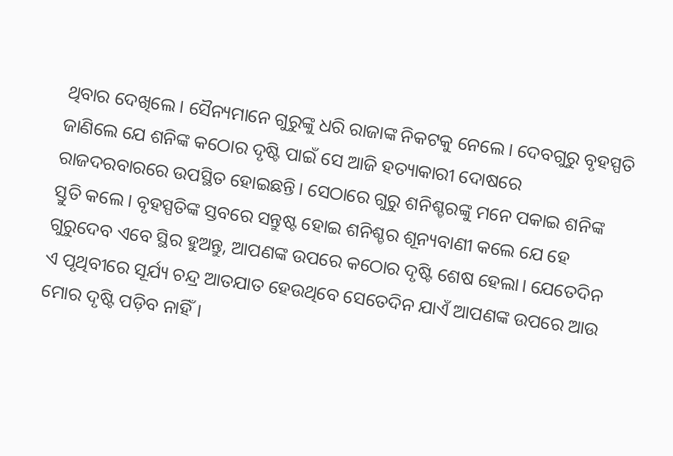ଥିବାର ଦେଖିଲେ। ସୈନ୍ୟମାନେ ଗୁରୁଙ୍କୁ ଧରି ରାଜାଙ୍କ ନିକଟକୁ ନେଲେ। ଦେବଗୁରୁ ବୃହସ୍ପତି ଜାଣିଲେ ଯେ ଶନିଙ୍କ କଠୋର ଦୃଷ୍ଟି ପାଇଁ ସେ ଆଜି ହତ୍ୟାକାରୀ ଦୋଷରେ ରାଜଦରବାରରେ ଉପସ୍ଥିତ ହୋଇଛନ୍ତି। ସେଠାରେ ଗୁରୁ ଶନିଶ୍ଚରଙ୍କୁ ମନେ ପକାଇ ଶନିଙ୍କ ସ୍ତୁତି କଲେ। ବୃହସ୍ପତିଙ୍କ ସ୍ତବରେ ସନ୍ତୁଷ୍ଟ ହୋଇ ଶନିଶ୍ଚର ଶୂନ୍ୟବାଣୀ କଲେ ଯେ ହେ ଗୁରୁଦେବ ଏବେ ସ୍ଥିର ହୁଅନ୍ତୁ, ଆପଣଙ୍କ ଉପରେ କଠୋର ଦୃଷ୍ଟି ଶେଷ ହେଲା। ଯେତେଦିନ ଏ ପୃଥିବୀରେ ସୂର୍ଯ୍ୟ ଚନ୍ଦ୍ର ଆତଯାତ ହେଉଥିବେ ସେତେଦିନ ଯାଏଁ ଆପଣଙ୍କ ଉପରେ ଆଉ ମୋର ଦୃଷ୍ଟି ପଡ଼ିବ ନାହିଁ।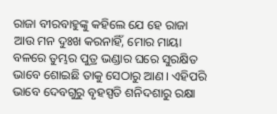ରାଜା ବୀରବାହୁଙ୍କୁ କହିଲେ ଯେ ହେ ରାଜା ଆଉ ମନ ଦୁଃଖ କରନାହିଁ, ମୋର ମାୟା ବଳରେ ତୁମ୍ଭର ପୁତ୍ର ଭଣ୍ଡାର ଘରେ ସୁରକ୍ଷିତ ଭାବେ ଶୋଇଛି ତାକୁ ସେଠାରୁ ଆଣ। ଏହିପରି ଭାବେ ଦେବଗୁରୁ ବୃହସ୍ପତି ଶନିଦଶାରୁ ରକ୍ଷା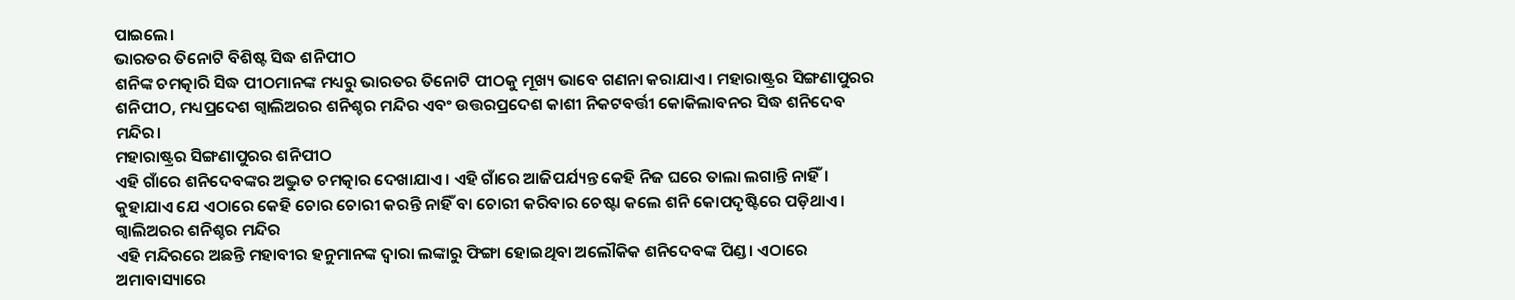ପାଇଲେ।
ଭାରତର ତିନୋଟି ବିଶିଷ୍ଟ ସିଦ୍ଧ ଶନିପୀଠ
ଶନିଙ୍କ ଚମତ୍କାରି ସିଦ୍ଧ ପୀଠମାନଙ୍କ ମଧ୍ୟରୁ ଭାରତର ତିନୋଟି ପୀଠକୁ ମୂଖ୍ୟ ଭାବେ ଗଣନା କରାଯାଏ। ମହାରାଷ୍ଟ୍ରର ସିଙ୍ଗଣାପୁରର ଶନିପୀଠ, ମଧ୍ୟପ୍ରଦେଶ ଗ୍ୱାଲିଅରର ଶନିଶ୍ଚର ମନ୍ଦିର ଏବଂ ଉତ୍ତରପ୍ରଦେଶ କାଶୀ ନିକଟବର୍ତ୍ତୀ କୋକିଲାବନର ସିଦ୍ଧ ଶନିଦେବ ମନ୍ଦିର।
ମହାରାଷ୍ଟ୍ରର ସିଙ୍ଗଣାପୁରର ଶନିପୀଠ
ଏହି ଗାଁରେ ଶନିଦେବଙ୍କର ଅଦ୍ଭୁତ ଚମତ୍କାର ଦେଖାଯାଏ। ଏହି ଗାଁରେ ଆଜିପର୍ଯ୍ୟନ୍ତ କେହି ନିଜ ଘରେ ତାଲା ଲଗାନ୍ତି ନାହିଁ। କୁହାଯାଏ ଯେ ଏଠାରେ କେହି ଚୋର ଚୋରୀ କରନ୍ତି ନାହିଁ ବା ଚୋରୀ କରିବାର ଚେଷ୍ଟା କଲେ ଶନି କୋପଦୃଷ୍ଟିରେ ପଡ଼ିଥାଏ।
ଗ୍ୱାଲିଅରର ଶନିଶ୍ଚର ମନ୍ଦିର
ଏହି ମନ୍ଦିରରେ ଅଛନ୍ତି ମହାବୀର ହନୁମାନଙ୍କ ଦ୍ଵାରା ଲଙ୍କାରୁ ଫିଙ୍ଗା ହୋଇଥିବା ଅଲୌକିକ ଶନିଦେବଙ୍କ ପିଣ୍ଡ। ଏଠାରେ ଅମାବାସ୍ୟାରେ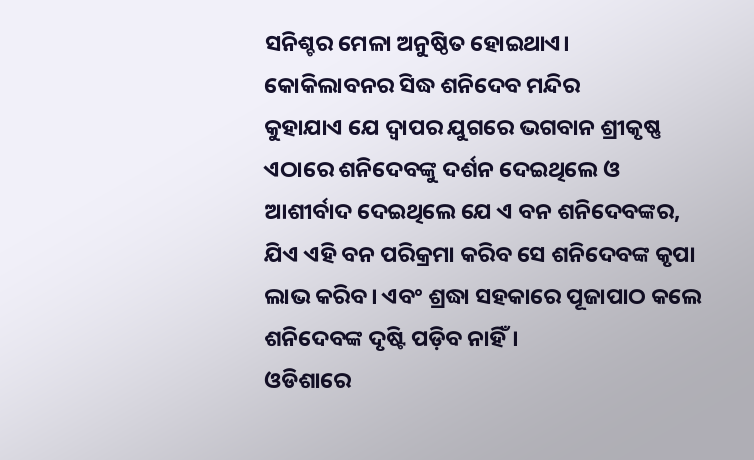ସନିଶ୍ଚର ମେଳା ଅନୁଷ୍ଠିତ ହୋଇଥାଏ।
କୋକିଲାବନର ସିଦ୍ଧ ଶନିଦେବ ମନ୍ଦିର
କୁହାଯାଏ ଯେ ଦ୍ଵାପର ଯୁଗରେ ଭଗବାନ ଶ୍ରୀକୃଷ୍ଣ ଏଠାରେ ଶନିଦେବଙ୍କୁ ଦର୍ଶନ ଦେଇଥିଲେ ଓ ଆଶୀର୍ବାଦ ଦେଇଥିଲେ ଯେ ଏ ବନ ଶନିଦେବଙ୍କର, ଯିଏ ଏହି ବନ ପରିକ୍ରମା କରିବ ସେ ଶନିଦେବଙ୍କ କୃପା ଲାଭ କରିବ। ଏବଂ ଶ୍ରଦ୍ଧା ସହକାରେ ପୂଜାପାଠ କଲେ ଶନିଦେବଙ୍କ ଦୃଷ୍ଟି ପଡ଼ିବ ନାହିଁ।
ଓଡିଶାରେ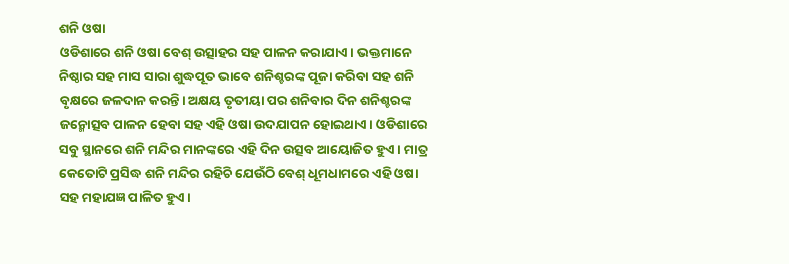ଶନି ଓଷା
ଓଡିଶାରେ ଶନି ଓଷା ବେଶ୍ ଉତ୍ସାହର ସହ ପାଳନ କରାଯାଏ। ଭକ୍ତମାନେ ନିଷ୍ଠାର ସହ ମାସ ସାରା ଶୁଦ୍ଧପୂତ ଭାବେ ଶନିଶ୍ଚରଙ୍କ ପୂଜା କରିବା ସହ ଶନି ବୃକ୍ଷରେ ଜଳଦାନ କରନ୍ତି। ଅକ୍ଷୟ ତୃତୀୟା ପର ଶନିବାର ଦିନ ଶନିଶ୍ଚରଙ୍କ ଜନ୍ମୋତ୍ସବ ପାଳନ ହେବା ସହ ଏହି ଓଷା ଉଦଯାପନ ହୋଇଥାଏ। ଓଡିଶାରେ ସବୁ ସ୍ଥାନରେ ଶନି ମନ୍ଦିର ମାନଙ୍କରେ ଏହି ଦିନ ଉତ୍ସବ ଆୟୋଜିତ ହୁଏ। ମାତ୍ର କେତୋଟି ପ୍ରସିଦ୍ଧ ଶନି ମନ୍ଦିର ରହିଚି ଯେଉଁଠି ବେଶ୍ ଧୂମଧାମରେ ଏହି ଓଷା ସହ ମହାଯଜ୍ଞ ପାଳିତ ହୁଏ।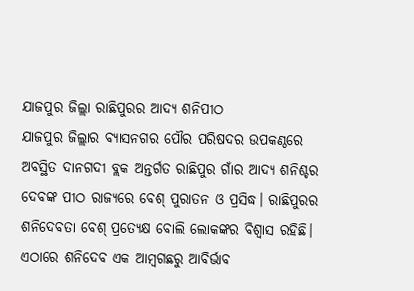ଯାଜପୁର ଜିଲ୍ଲା ରାଛିପୁରର ଆଦ୍ୟ ଶନିପୀଠ
ଯାଜପୁର ଜିଲ୍ଲାର ବ୍ୟାସନଗର ପୌର ପରିଷଦର ଉପକଣ୍ଠରେ ଅବସ୍ଥିତ ଦାନଗଦୀ ବ୍ଲକ ଅନ୍ତର୍ଗତ ରାଛିପୁର ଗାଁର ଆଦ୍ୟ ଶନିଶ୍ଚର ଦେବଙ୍କ ପୀଠ ରାଜ୍ୟରେ ବେଶ୍ ପୁରାତନ ଓ ପ୍ରସିଦ୍ଧ। ରାଛିପୁରର ଶନିଦେବତା ବେଶ୍ ପ୍ରତ୍ୟେକ୍ଷ ବୋଲି ଲୋକଙ୍କର ବିଶ୍ୱାସ ରହିଛି। ଏଠାରେ ଶନିଦେବ ଏକ ଆମ୍ବଗଛରୁ ଆବିର୍ଭାବ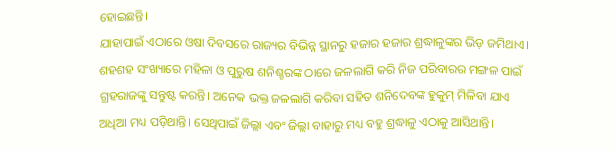ହୋଇଛନ୍ତି।
ଯାହାପାଇଁ ଏଠାରେ ଓଷା ଦିବସରେ ରାଜ୍ୟର ବିଭିନ୍ନ ସ୍ଥାନରୁ ହଜାର ହଜାର ଶ୍ରଦ୍ଧାଳୁଙ୍କର ଭିଡ଼ ଜମିଥାଏ। ଶହଶହ ସଂଖ୍ୟାରେ ମହିଳା ଓ ପୁରୁଷ ଶନିଶ୍ଚରଙ୍କ ଠାରେ ଜଳଲାଗି କରି ନିଜ ପରିବାରର ମଙ୍ଗଳ ପାଇଁ ଗ୍ରହରାଜଙ୍କୁ ସନ୍ତୁଷ୍ଟ କରନ୍ତି। ଅନେକ ଭକ୍ତ ଜଳଲାଗି କରିବା ସହିତ ଶନିଦେବଙ୍କ ହୁକୁମ୍ ମିଳିବା ଯାଏ ଅଧିଆ ମଧ୍ୟ ପଡ଼ିଥାନ୍ତି। ସେଥିପାଇଁ ଜିଲ୍ଲା ଏବଂ ଜିଲ୍ଲା ବାହାରୁ ମଧ୍ୟ ବହୁ ଶ୍ରଦ୍ଧାଳୁ ଏଠାକୁ ଆସିଥାନ୍ତି।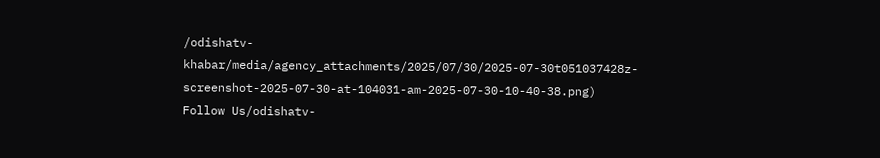/odishatv-khabar/media/agency_attachments/2025/07/30/2025-07-30t051037428z-screenshot-2025-07-30-at-104031-am-2025-07-30-10-40-38.png)
Follow Us/odishatv-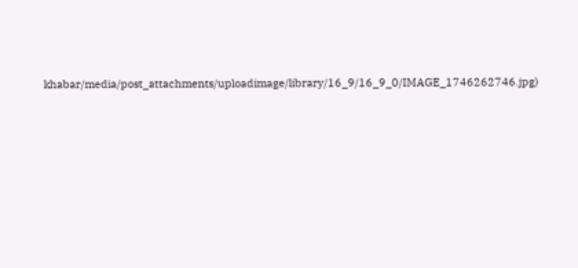khabar/media/post_attachments/uploadimage/library/16_9/16_9_0/IMAGE_1746262746.jpg)